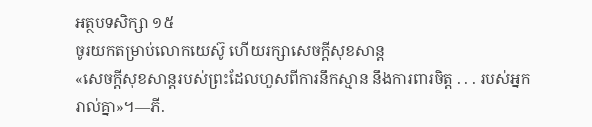អត្ថបទសិក្សា ១៥
ចូរយកតម្រាប់លោកយេស៊ូ ហើយរក្សាសេចក្ដីសុខសាន្ត
«សេចក្ដីសុខសាន្តរបស់ព្រះដែលហួសពីការនឹកស្មាន នឹងការពារចិត្ត . . . របស់អ្នករាល់គ្នា»។—ភី.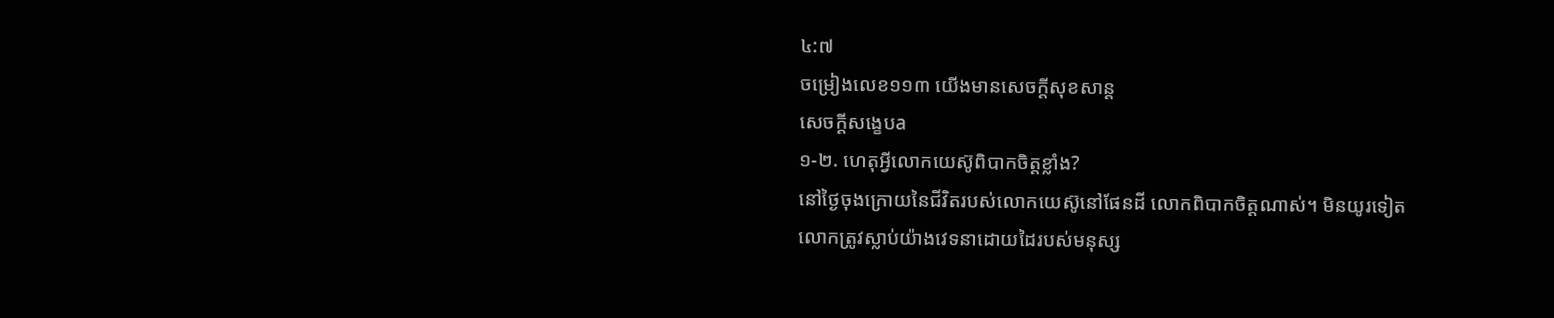៤:៧
ចម្រៀងលេខ១១៣ យើងមានសេចក្ដីសុខសាន្ត
សេចក្ដីសង្ខេបa
១-២. ហេតុអ្វីលោកយេស៊ូពិបាកចិត្តខ្លាំង?
នៅថ្ងៃចុងក្រោយនៃជីវិតរបស់លោកយេស៊ូនៅផែនដី លោកពិបាកចិត្តណាស់។ មិនយូរទៀត លោកត្រូវស្លាប់យ៉ាងវេទនាដោយដៃរបស់មនុស្ស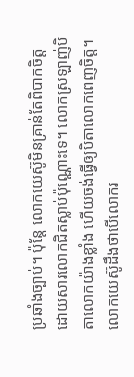ប្រឆាំងច្បាប់។ ប៉ុន្តែ លោកយេស៊ូមិនគ្រាន់តែពិបាកចិត្តដោយសារលោកជិតស្លាប់ប៉ុណ្ណោះទេ។ លោកស្រឡាញ់បិតាលោកយ៉ាងខ្លាំង ហើយចង់ធ្វើឲ្យបិតាលោកពេញចិត្ត។ លោកយេស៊ូដឹងថាបើលោករ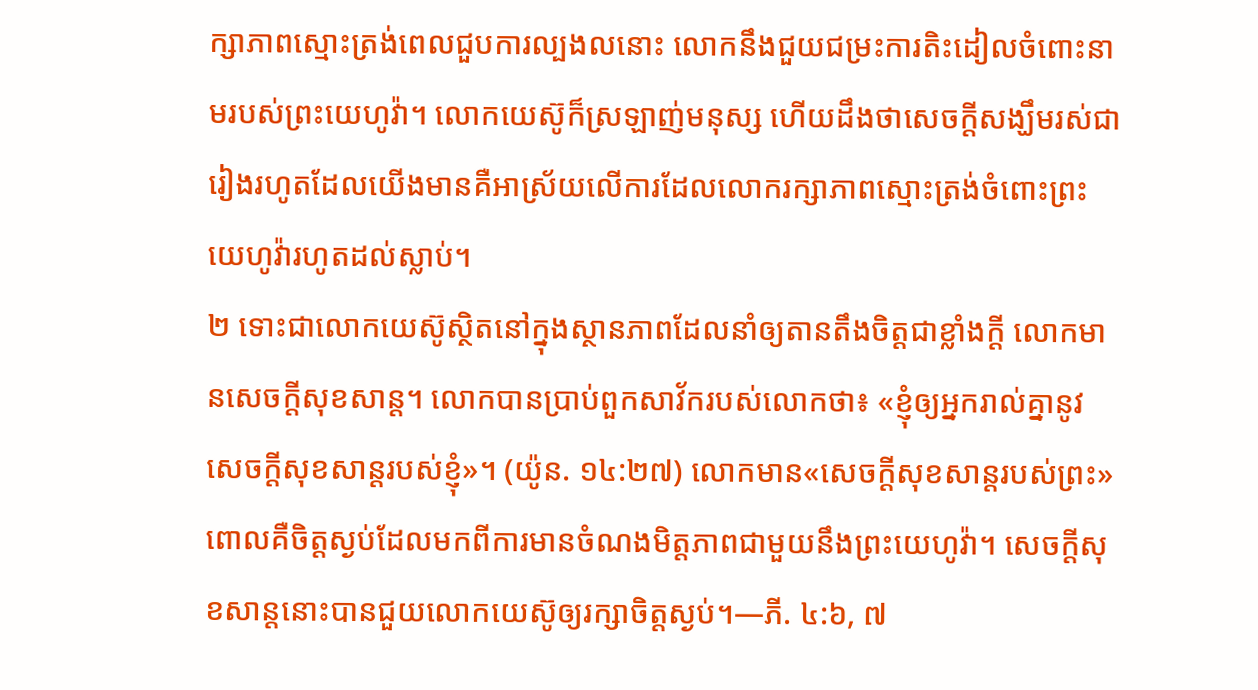ក្សាភាពស្មោះត្រង់ពេលជួបការល្បងលនោះ លោកនឹងជួយជម្រះការតិះដៀលចំពោះនាមរបស់ព្រះយេហូវ៉ា។ លោកយេស៊ូក៏ស្រឡាញ់មនុស្ស ហើយដឹងថាសេចក្ដីសង្ឃឹមរស់ជារៀងរហូតដែលយើងមានគឺអាស្រ័យលើការដែលលោករក្សាភាពស្មោះត្រង់ចំពោះព្រះយេហូវ៉ារហូតដល់ស្លាប់។
២ ទោះជាលោកយេស៊ូស្ថិតនៅក្នុងស្ថានភាពដែលនាំឲ្យតានតឹងចិត្តជាខ្លាំងក្ដី លោកមានសេចក្ដីសុខសាន្ត។ លោកបានប្រាប់ពួកសាវ័ករបស់លោកថា៖ «ខ្ញុំឲ្យអ្នករាល់គ្នានូវសេចក្ដីសុខសាន្តរបស់ខ្ញុំ»។ (យ៉ូន. ១៤:២៧) លោកមាន«សេចក្ដីសុខសាន្តរបស់ព្រះ» ពោលគឺចិត្តស្ងប់ដែលមកពីការមានចំណងមិត្តភាពជាមួយនឹងព្រះយេហូវ៉ា។ សេចក្ដីសុខសាន្តនោះបានជួយលោកយេស៊ូឲ្យរក្សាចិត្តស្ងប់។—ភី. ៤:៦, ៧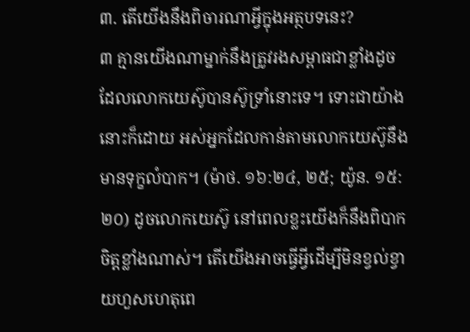៣. តើយើងនឹងពិចារណាអ្វីក្នុងអត្ថបទនេះ?
៣ គ្មានយើងណាម្នាក់នឹងត្រូវរងសម្ពាធជាខ្លាំងដូចដែលលោកយេស៊ូបានស៊ូទ្រាំនោះទេ។ ទោះជាយ៉ាងនោះក៏ដោយ អស់អ្នកដែលកាន់តាមលោកយេស៊ូនឹងមានទុក្ខលំបាក។ (ម៉ាថ. ១៦:២៤, ២៥; យ៉ូន. ១៥:២០) ដូចលោកយេស៊ូ នៅពេលខ្លះយើងក៏នឹងពិបាកចិត្តខ្លាំងណាស់។ តើយើងអាចធ្វើអ្វីដើម្បីមិនខ្វល់ខ្វាយហួសហេតុពេ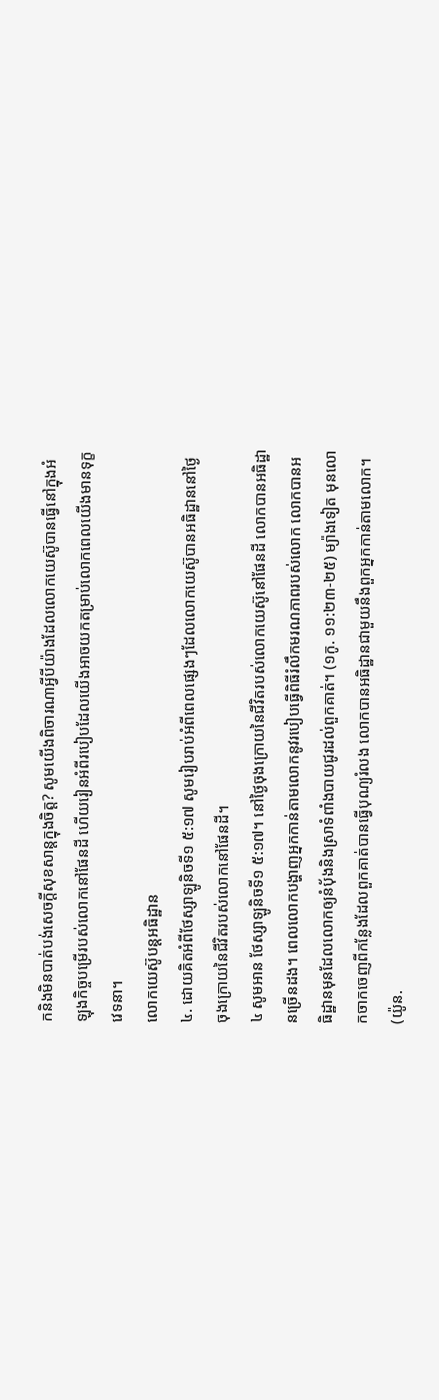កនិងមិនបាត់បង់សេចក្ដីសុខសាន្តក្នុងចិត្ត? សូមយើងពិចារណាអ្វីបីយ៉ាងដែលលោកយេស៊ូបានធ្វើនៅក្នុងអំឡុងកិច្ចបម្រើរបស់លោកនៅផែនដី ហើយរៀនអំពីរបៀបដែលយើងអាចយកតម្រាប់លោកពេលយើងមានទុក្ខវេទនា។
លោកយេស៊ូបន្តអធិដ្ឋាន
៤. ដោយគិតអំពីថែស្សាឡូនិចទី១ ៥:១៧ សូមរៀបរាប់អំពីពេលផ្សេងៗដែលលោកយេស៊ូបានអធិដ្ឋាននៅថ្ងៃចុងក្រោយនៃជីវិតរបស់លោកនៅផែនដី។
៤ សូមអាន ថែស្សាឡូនិចទី១ ៥:១៧។ នៅថ្ងៃចុងក្រោយនៃជីវិតរបស់លោកយេស៊ូនៅផែនដី លោកបានអធិដ្ឋានច្រើនដង។ ពេលលោកបង្ហាញអ្នកកាន់តាមលោកនូវរបៀបធ្វើពិធីរំលឹកមរណភាពរបស់លោក លោកបានអធិដ្ឋានមុនដែលលោកឲ្យនំប៉័ងនិងស្រាទំពាំងបាយជូរដល់ពួកគាត់។ (១កូ. ១១:២៣-២៥) ម្យ៉ាងទៀត មុនលោកចាកចេញពីកន្លែងដែលពួកគាត់បានធ្វើបុណ្យរំលង លោកបានអធិដ្ឋានជាមួយនឹងពួកអ្នកកាន់តាមលោក។ (យ៉ូន.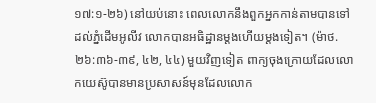១៧:១-២៦) នៅយប់នោះ ពេលលោកនឹងពួកអ្នកកាន់តាមបានទៅដល់ភ្នំដើមអូលីវ លោកបានអធិដ្ឋានម្ដងហើយម្ដងទៀត។ (ម៉ាថ. ២៦:៣៦-៣៩, ៤២, ៤៤) មួយវិញទៀត ពាក្យចុងក្រោយដែលលោកយេស៊ូបានមានប្រសាសន៍មុនដែលលោក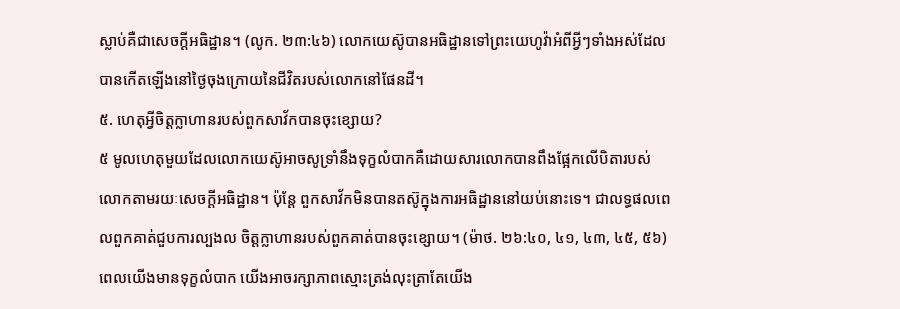ស្លាប់គឺជាសេចក្ដីអធិដ្ឋាន។ (លូក. ២៣:៤៦) លោកយេស៊ូបានអធិដ្ឋានទៅព្រះយេហូវ៉ាអំពីអ្វីៗទាំងអស់ដែលបានកើតឡើងនៅថ្ងៃចុងក្រោយនៃជីវិតរបស់លោកនៅផែនដី។
៥. ហេតុអ្វីចិត្តក្លាហានរបស់ពួកសាវ័កបានចុះខ្សោយ?
៥ មូលហេតុមួយដែលលោកយេស៊ូអាចសូទ្រាំនឹងទុក្ខលំបាកគឺដោយសារលោកបានពឹងផ្អែកលើបិតារបស់លោកតាមរយៈសេចក្ដីអធិដ្ឋាន។ ប៉ុន្តែ ពួកសាវ័កមិនបានតស៊ូក្នុងការអធិដ្ឋាននៅយប់នោះទេ។ ជាលទ្ធផលពេលពួកគាត់ជួបការល្បងល ចិត្តក្លាហានរបស់ពួកគាត់បានចុះខ្សោយ។ (ម៉ាថ. ២៦:៤០, ៤១, ៤៣, ៤៥, ៥៦) ពេលយើងមានទុក្ខលំបាក យើងអាចរក្សាភាពស្មោះត្រង់លុះត្រាតែយើង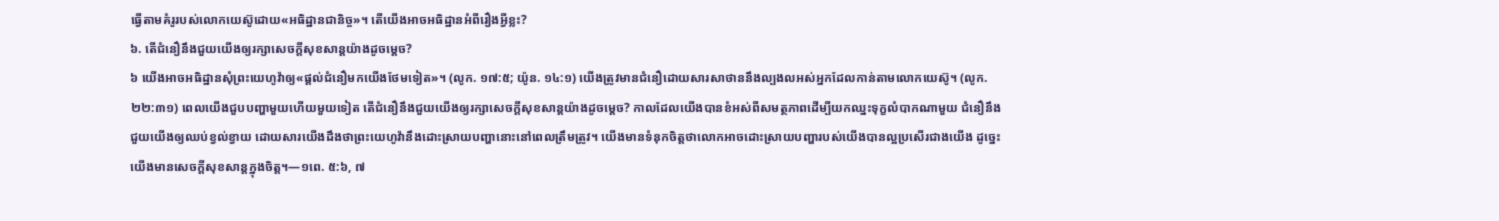ធ្វើតាមគំរូរបស់លោកយេស៊ូដោយ«អធិដ្ឋានជានិច្ច»។ តើយើងអាចអធិដ្ឋានអំពីរឿងអ្វីខ្លះ?
៦. តើជំនឿនឹងជួយយើងឲ្យរក្សាសេចក្ដីសុខសាន្តយ៉ាងដូចម្ដេច?
៦ យើងអាចអធិដ្ឋានសុំព្រះយេហូវ៉ាឲ្យ«ផ្ដល់ជំនឿមកយើងថែមទៀត»។ (លូក. ១៧:៥; យ៉ូន. ១៤:១) យើងត្រូវមានជំនឿដោយសារសាថាននឹងល្បងលអស់អ្នកដែលកាន់តាមលោកយេស៊ូ។ (លូក. ២២:៣១) ពេលយើងជួបបញ្ហាមួយហើយមួយទៀត តើជំនឿនឹងជួយយើងឲ្យរក្សាសេចក្ដីសុខសាន្តយ៉ាងដូចម្ដេច? កាលដែលយើងបានខំអស់ពីសមត្ថភាពដើម្បីយកឈ្នះទុក្ខលំបាកណាមួយ ជំនឿនឹងជួយយើងឲ្យឈប់ខ្វល់ខ្វាយ ដោយសារយើងដឹងថាព្រះយេហូវ៉ានឹងដោះស្រាយបញ្ហានោះនៅពេលត្រឹមត្រូវ។ យើងមានទំនុកចិត្តថាលោកអាចដោះស្រាយបញ្ហារបស់យើងបានល្អប្រសើរជាងយើង ដូច្នេះយើងមានសេចក្ដីសុខសាន្តក្នុងចិត្ត។—១ពេ. ៥:៦, ៧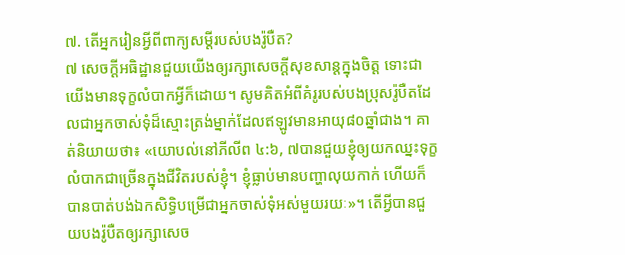៧. តើអ្នករៀនអ្វីពីពាក្យសម្ដីរបស់បងរ៉ូបឺត?
៧ សេចក្ដីអធិដ្ឋានជួយយើងឲ្យរក្សាសេចក្ដីសុខសាន្តក្នុងចិត្ត ទោះជាយើងមានទុក្ខលំបាកអ្វីក៏ដោយ។ សូមគិតអំពីគំរូរបស់បងប្រុសរ៉ូបឺតដែលជាអ្នកចាស់ទុំដ៏ស្មោះត្រង់ម្នាក់ដែលឥឡូវមានអាយុ៨០ឆ្នាំជាង។ គាត់និយាយថា៖ «យោបល់នៅភីលីព ៤:៦, ៧បានជួយខ្ញុំឲ្យយកឈ្នះទុក្ខលំបាកជាច្រើនក្នុងជីវិតរបស់ខ្ញុំ។ ខ្ញុំធ្លាប់មានបញ្ហាលុយកាក់ ហើយក៏បានបាត់បង់ឯកសិទ្ធិបម្រើជាអ្នកចាស់ទុំអស់មួយរយៈ»។ តើអ្វីបានជួយបងរ៉ូបឺតឲ្យរក្សាសេច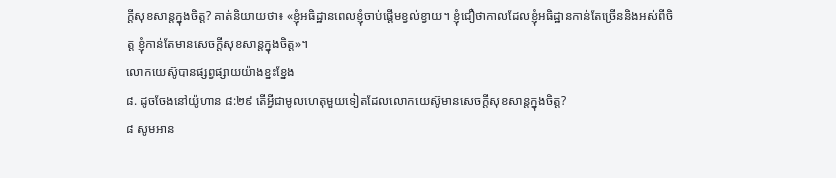ក្ដីសុខសាន្តក្នុងចិត្ត? គាត់និយាយថា៖ «ខ្ញុំអធិដ្ឋានពេលខ្ញុំចាប់ផ្ដើមខ្វល់ខ្វាយ។ ខ្ញុំជឿថាកាលដែលខ្ញុំអធិដ្ឋានកាន់តែច្រើននិងអស់ពីចិត្ត ខ្ញុំកាន់តែមានសេចក្ដីសុខសាន្តក្នុងចិត្ត»។
លោកយេស៊ូបានផ្សព្វផ្សាយយ៉ាងខ្នះខ្នែង
៨. ដូចចែងនៅយ៉ូហាន ៨:២៩ តើអ្វីជាមូលហេតុមួយទៀតដែលលោកយេស៊ូមានសេចក្ដីសុខសាន្តក្នុងចិត្ត?
៨ សូមអាន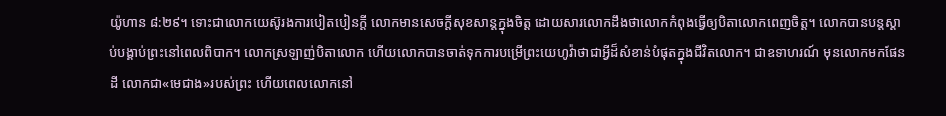យ៉ូហាន ៨:២៩។ ទោះជាលោកយេស៊ូរងការបៀតបៀនក្ដី លោកមានសេចក្ដីសុខសាន្តក្នុងចិត្ត ដោយសារលោកដឹងថាលោកកំពុងធ្វើឲ្យបិតាលោកពេញចិត្ត។ លោកបានបន្តស្ដាប់បង្គាប់ព្រះនៅពេលពិបាក។ លោកស្រឡាញ់បិតាលោក ហើយលោកបានចាត់ទុកការបម្រើព្រះយេហូវ៉ាថាជាអ្វីដ៏សំខាន់បំផុតក្នុងជីវិតលោក។ ជាឧទាហរណ៍ មុនលោកមកផែនដី លោកជា«មេជាង»របស់ព្រះ ហើយពេលលោកនៅ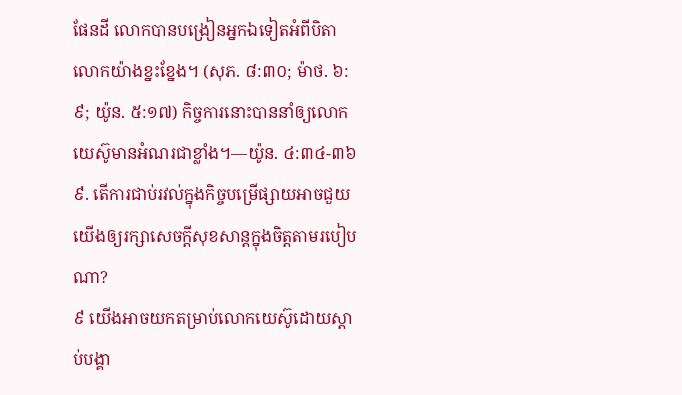ផែនដី លោកបានបង្រៀនអ្នកឯទៀតអំពីបិតាលោកយ៉ាងខ្នះខ្នែង។ (សុភ. ៨:៣០; ម៉ាថ. ៦:៩; យ៉ូន. ៥:១៧) កិច្ចការនោះបាននាំឲ្យលោកយេស៊ូមានអំណរជាខ្លាំង។—យ៉ូន. ៤:៣៤-៣៦
៩. តើការជាប់រវល់ក្នុងកិច្ចបម្រើផ្សាយអាចជួយយើងឲ្យរក្សាសេចក្ដីសុខសាន្តក្នុងចិត្តតាមរបៀបណា?
៩ យើងអាចយកតម្រាប់លោកយេស៊ូដោយស្ដាប់បង្គា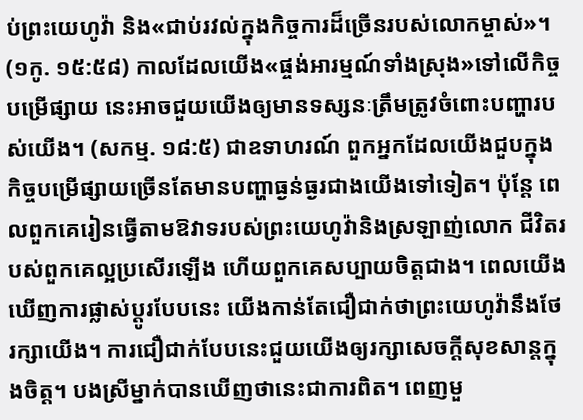ប់ព្រះយេហូវ៉ា និង«ជាប់រវល់ក្នុងកិច្ចការដ៏ច្រើនរបស់លោកម្ចាស់»។ (១កូ. ១៥:៥៨) កាលដែលយើង«ផ្ចង់អារម្មណ៍ទាំងស្រុង»ទៅលើកិច្ចបម្រើផ្សាយ នេះអាចជួយយើងឲ្យមានទស្សនៈត្រឹមត្រូវចំពោះបញ្ហារបស់យើង។ (សកម្ម. ១៨:៥) ជាឧទាហរណ៍ ពួកអ្នកដែលយើងជួបក្នុងកិច្ចបម្រើផ្សាយច្រើនតែមានបញ្ហាធ្ងន់ធ្ងរជាងយើងទៅទៀត។ ប៉ុន្តែ ពេលពួកគេរៀនធ្វើតាមឱវាទរបស់ព្រះយេហូវ៉ានិងស្រឡាញ់លោក ជីវិតរបស់ពួកគេល្អប្រសើរឡើង ហើយពួកគេសប្បាយចិត្តជាង។ ពេលយើងឃើញការផ្លាស់ប្ដូរបែបនេះ យើងកាន់តែជឿជាក់ថាព្រះយេហូវ៉ានឹងថែរក្សាយើង។ ការជឿជាក់បែបនេះជួយយើងឲ្យរក្សាសេចក្ដីសុខសាន្តក្នុងចិត្ត។ បងស្រីម្នាក់បានឃើញថានេះជាការពិត។ ពេញមួ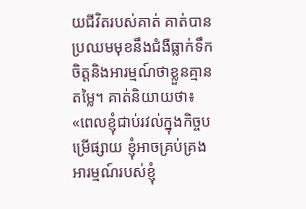យជីវិតរបស់គាត់ គាត់បានប្រឈមមុខនឹងជំងឺធ្លាក់ទឹកចិត្តនិងអារម្មណ៍ថាខ្លួនគ្មានតម្លៃ។ គាត់និយាយថា៖ «ពេលខ្ញុំជាប់រវល់ក្នុងកិច្ចបម្រើផ្សាយ ខ្ញុំអាចគ្រប់គ្រងអារម្មណ៍របស់ខ្ញុំ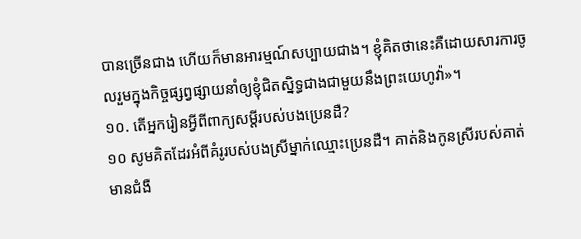បានច្រើនជាង ហើយក៏មានអារម្មណ៍សប្បាយជាង។ ខ្ញុំគិតថានេះគឺដោយសារការចូលរួមក្នុងកិច្ចផ្សព្វផ្សាយនាំឲ្យខ្ញុំជិតស្និទ្ធជាងជាមួយនឹងព្រះយេហូវ៉ា»។
១០. តើអ្នករៀនអ្វីពីពាក្យសម្ដីរបស់បងប្រេនដឺ?
១០ សូមគិតដែរអំពីគំរូរបស់បងស្រីម្នាក់ឈ្មោះប្រេនដឺ។ គាត់និងកូនស្រីរបស់គាត់មានជំងឺ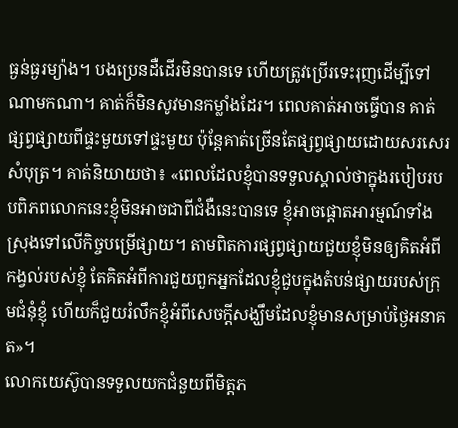ធ្ងន់ធ្ងរម្យ៉ាង។ បងប្រេនដឺដើរមិនបានទេ ហើយត្រូវប្រើរទេះរុញដើម្បីទៅណាមកណា។ គាត់ក៏មិនសូវមានកម្លាំងដែរ។ ពេលគាត់អាចធ្វើបាន គាត់ផ្សព្វផ្សាយពីផ្ទះមួយទៅផ្ទះមួយ ប៉ុន្តែគាត់ច្រើនតែផ្សព្វផ្សាយដោយសរសេរសំបុត្រ។ គាត់និយាយថា៖ «ពេលដែលខ្ញុំបានទទួលស្គាល់ថាក្នុងរបៀបរបបពិភពលោកនេះខ្ញុំមិនអាចជាពីជំងឺនេះបានទេ ខ្ញុំអាចផ្ដោតអារម្មណ៍ទាំងស្រុងទៅលើកិច្ចបម្រើផ្សាយ។ តាមពិតការផ្សព្វផ្សាយជួយខ្ញុំមិនឲ្យគិតអំពីកង្វល់របស់ខ្ញុំ តែគិតអំពីការជួយពួកអ្នកដែលខ្ញុំជួបក្នុងតំបន់ផ្សាយរបស់ក្រុមជំនុំខ្ញុំ ហើយក៏ជួយរំលឹកខ្ញុំអំពីសេចក្ដីសង្ឃឹមដែលខ្ញុំមានសម្រាប់ថ្ងៃអនាគត»។
លោកយេស៊ូបានទទួលយកជំនួយពីមិត្តភ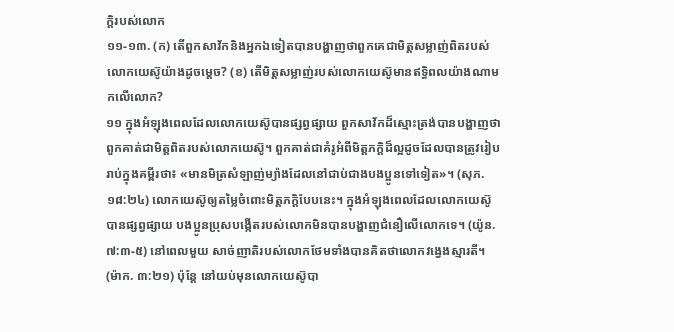ក្ដិរបស់លោក
១១-១៣. (ក) តើពួកសាវ័កនិងអ្នកឯទៀតបានបង្ហាញថាពួកគេជាមិត្តសម្លាញ់ពិតរបស់លោកយេស៊ូយ៉ាងដូចម្ដេច? (ខ) តើមិត្តសម្លាញ់របស់លោកយេស៊ូមានឥទ្ធិពលយ៉ាងណាមកលើលោក?
១១ ក្នុងអំឡុងពេលដែលលោកយេស៊ូបានផ្សព្វផ្សាយ ពួកសាវ័កដ៏ស្មោះត្រង់បានបង្ហាញថាពួកគាត់ជាមិត្តពិតរបស់លោកយេស៊ូ។ ពួកគាត់ជាគំរូអំពីមិត្តភក្ដិដ៏ល្អដូចដែលបានត្រូវរៀបរាប់ក្នុងគម្ពីរថា៖ «មានមិត្រសំឡាញ់ម្យ៉ាងដែលនៅជាប់ជាងបងប្អូនទៅទៀត»។ (សុភ. ១៨:២៤) លោកយេស៊ូឲ្យតម្លៃចំពោះមិត្តភក្ដិបែបនេះ។ ក្នុងអំឡុងពេលដែលលោកយេស៊ូបានផ្សព្វផ្សាយ បងប្អូនប្រុសបង្កើតរបស់លោកមិនបានបង្ហាញជំនឿលើលោកទេ។ (យ៉ូន. ៧:៣-៥) នៅពេលមួយ សាច់ញាតិរបស់លោកថែមទាំងបានគិតថាលោកវង្វេងស្មារតី។ (ម៉ាក. ៣:២១) ប៉ុន្តែ នៅយប់មុនលោកយេស៊ូបា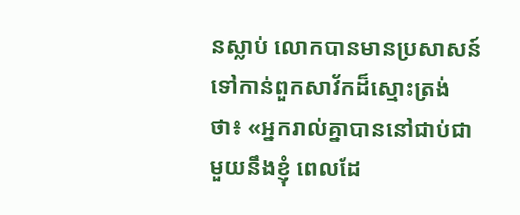នស្លាប់ លោកបានមានប្រសាសន៍ទៅកាន់ពួកសាវ័កដ៏ស្មោះត្រង់ថា៖ «អ្នករាល់គ្នាបាននៅជាប់ជាមួយនឹងខ្ញុំ ពេលដែ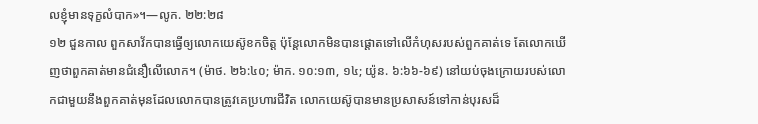លខ្ញុំមានទុក្ខលំបាក»។—លូក. ២២:២៨
១២ ជួនកាល ពួកសាវ័កបានធ្វើឲ្យលោកយេស៊ូខកចិត្ត ប៉ុន្តែលោកមិនបានផ្ដោតទៅលើកំហុសរបស់ពួកគាត់ទេ តែលោកឃើញថាពួកគាត់មានជំនឿលើលោក។ (ម៉ាថ. ២៦:៤០; ម៉ាក. ១០:១៣, ១៤; យ៉ូន. ៦:៦៦-៦៩) នៅយប់ចុងក្រោយរបស់លោកជាមួយនឹងពួកគាត់មុនដែលលោកបានត្រូវគេប្រហារជីវិត លោកយេស៊ូបានមានប្រសាសន៍ទៅកាន់បុរសដ៏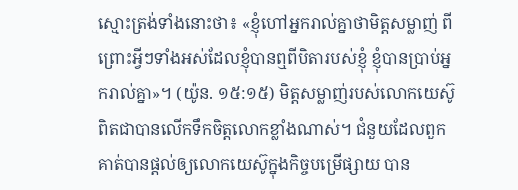ស្មោះត្រង់ទាំងនោះថា៖ «ខ្ញុំហៅអ្នករាល់គ្នាថាមិត្តសម្លាញ់ ពីព្រោះអ្វីៗទាំងអស់ដែលខ្ញុំបានឮពីបិតារបស់ខ្ញុំ ខ្ញុំបានប្រាប់អ្នករាល់គ្នា»។ (យ៉ូន. ១៥:១៥) មិត្តសម្លាញ់របស់លោកយេស៊ូពិតជាបានលើកទឹកចិត្តលោកខ្លាំងណាស់។ ជំនួយដែលពួកគាត់បានផ្ដល់ឲ្យលោកយេស៊ូក្នុងកិច្ចបម្រើផ្សាយ បាន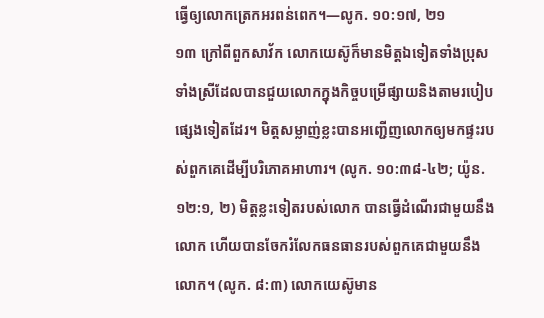ធ្វើឲ្យលោកត្រេកអរពន់ពេក។—លូក. ១០:១៧, ២១
១៣ ក្រៅពីពួកសាវ័ក លោកយេស៊ូក៏មានមិត្តឯទៀតទាំងប្រុសទាំងស្រីដែលបានជួយលោកក្នុងកិច្ចបម្រើផ្សាយនិងតាមរបៀបផ្សេងទៀតដែរ។ មិត្តសម្លាញ់ខ្លះបានអញ្ជើញលោកឲ្យមកផ្ទះរបស់ពួកគេដើម្បីបរិភោគអាហារ។ (លូក. ១០:៣៨-៤២; យ៉ូន. ១២:១, ២) មិត្តខ្លះទៀតរបស់លោក បានធ្វើដំណើរជាមួយនឹងលោក ហើយបានចែករំលែកធនធានរបស់ពួកគេជាមួយនឹងលោក។ (លូក. ៨:៣) លោកយេស៊ូមាន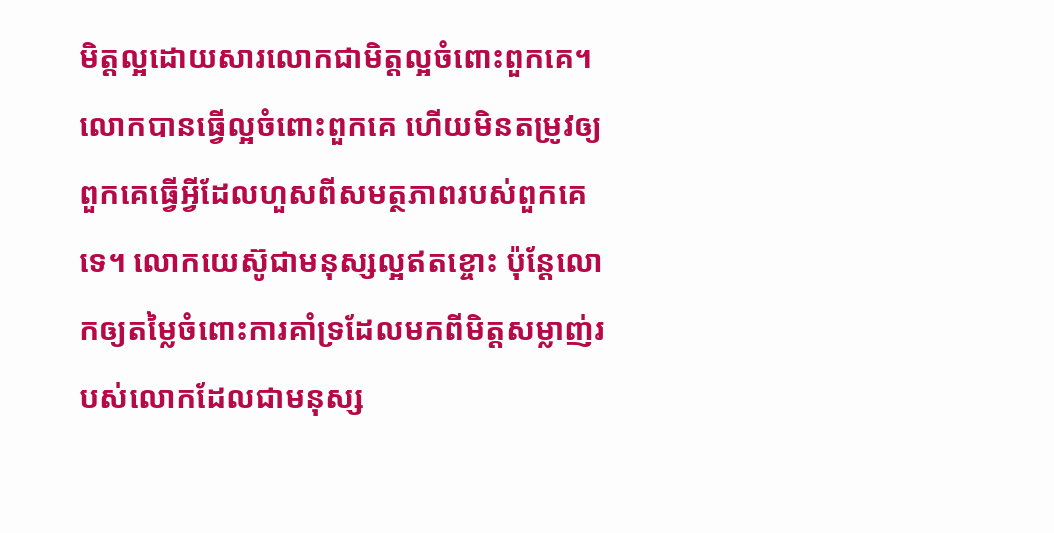មិត្តល្អដោយសារលោកជាមិត្តល្អចំពោះពួកគេ។ លោកបានធ្វើល្អចំពោះពួកគេ ហើយមិនតម្រូវឲ្យពួកគេធ្វើអ្វីដែលហួសពីសមត្ថភាពរបស់ពួកគេទេ។ លោកយេស៊ូជាមនុស្សល្អឥតខ្ចោះ ប៉ុន្តែលោកឲ្យតម្លៃចំពោះការគាំទ្រដែលមកពីមិត្តសម្លាញ់របស់លោកដែលជាមនុស្ស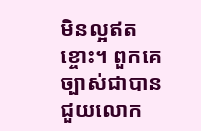មិនល្អឥតខ្ចោះ។ ពួកគេច្បាស់ជាបានជួយលោក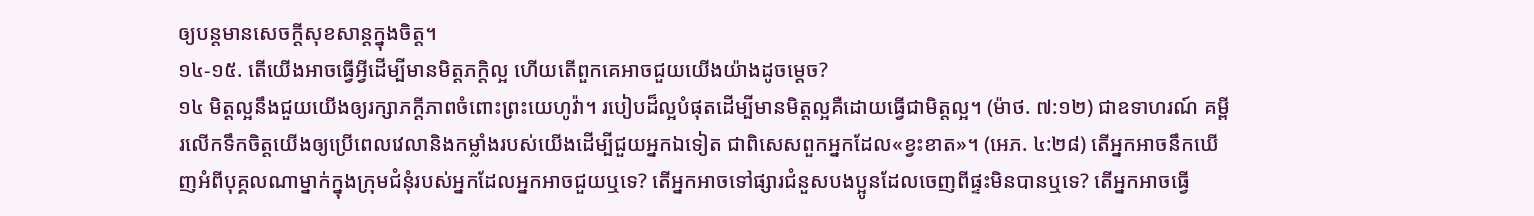ឲ្យបន្តមានសេចក្ដីសុខសាន្តក្នុងចិត្ត។
១៤-១៥. តើយើងអាចធ្វើអ្វីដើម្បីមានមិត្តភក្ដិល្អ ហើយតើពួកគេអាចជួយយើងយ៉ាងដូចម្ដេច?
១៤ មិត្តល្អនឹងជួយយើងឲ្យរក្សាភក្ដីភាពចំពោះព្រះយេហូវ៉ា។ របៀបដ៏ល្អបំផុតដើម្បីមានមិត្តល្អគឺដោយធ្វើជាមិត្តល្អ។ (ម៉ាថ. ៧:១២) ជាឧទាហរណ៍ គម្ពីរលើកទឹកចិត្តយើងឲ្យប្រើពេលវេលានិងកម្លាំងរបស់យើងដើម្បីជួយអ្នកឯទៀត ជាពិសេសពួកអ្នកដែល«ខ្វះខាត»។ (អេភ. ៤:២៨) តើអ្នកអាចនឹកឃើញអំពីបុគ្គលណាម្នាក់ក្នុងក្រុមជំនុំរបស់អ្នកដែលអ្នកអាចជួយឬទេ? តើអ្នកអាចទៅផ្សារជំនួសបងប្អូនដែលចេញពីផ្ទះមិនបានឬទេ? តើអ្នកអាចធ្វើ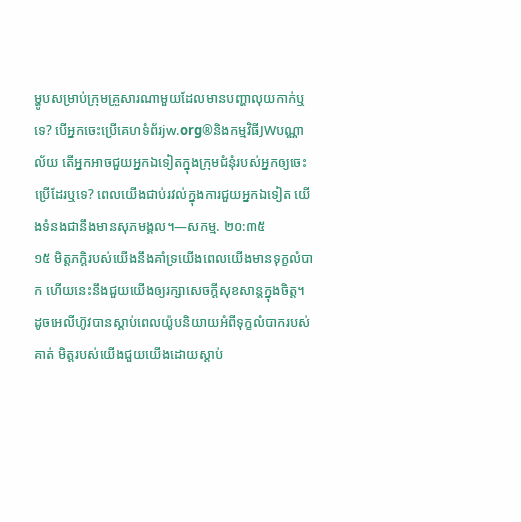ម្ហូបសម្រាប់ក្រុមគ្រួសារណាមួយដែលមានបញ្ហាលុយកាក់ឬទេ? បើអ្នកចេះប្រើគេហទំព័រjw.org®និងកម្មវិធីJWបណ្ណាល័យ តើអ្នកអាចជួយអ្នកឯទៀតក្នុងក្រុមជំនុំរបស់អ្នកឲ្យចេះប្រើដែរឬទេ? ពេលយើងជាប់រវល់ក្នុងការជួយអ្នកឯទៀត យើងទំនងជានឹងមានសុភមង្គល។—សកម្ម. ២០:៣៥
១៥ មិត្តភក្ដិរបស់យើងនឹងគាំទ្រយើងពេលយើងមានទុក្ខលំបាក ហើយនេះនឹងជួយយើងឲ្យរក្សាសេចក្ដីសុខសាន្តក្នុងចិត្ត។ ដូចអេលីហ៊ូវបានស្ដាប់ពេលយ៉ូបនិយាយអំពីទុក្ខលំបាករបស់គាត់ មិត្តរបស់យើងជួយយើងដោយស្ដាប់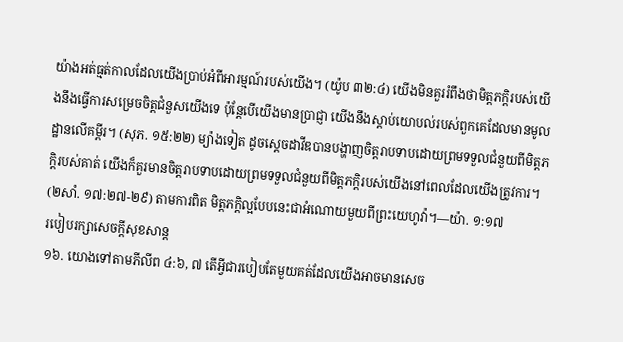យ៉ាងអត់ធ្មត់កាលដែលយើងប្រាប់អំពីអារម្មណ៍របស់យើង។ (យ៉ូប ៣២:៤) យើងមិនគួររំពឹងថាមិត្តភក្ដិរបស់យើងនឹងធ្វើការសម្រេចចិត្តជំនួសយើងទេ ប៉ុន្តែបើយើងមានប្រាជ្ញា យើងនឹងស្ដាប់យោបល់របស់ពួកគេដែលមានមូលដ្ឋានលើគម្ពីរ។ (សុភ. ១៥:២២) ម្យ៉ាងទៀត ដូចស្តេចដាវីឌបានបង្ហាញចិត្តរាបទាបដោយព្រមទទួលជំនួយពីមិត្តភក្ដិរបស់គាត់ យើងក៏គួរមានចិត្តរាបទាបដោយព្រមទទួលជំនួយពីមិត្តភក្ដិរបស់យើងនៅពេលដែលយើងត្រូវការ។ (២សាំ. ១៧:២៧-២៩) តាមការពិត មិត្តភក្ដិល្អបែបនេះជាអំណោយមួយពីព្រះយេហូវ៉ា។—យ៉ា. ១:១៧
របៀបរក្សាសេចក្ដីសុខសាន្ត
១៦. យោងទៅតាមភីលីព ៤:៦, ៧ តើអ្វីជារបៀបតែមួយគត់ដែលយើងអាចមានសេច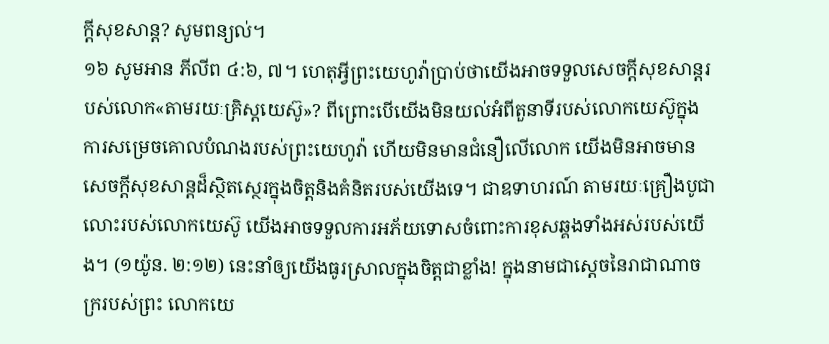ក្ដីសុខសាន្ត? សូមពន្យល់។
១៦ សូមអាន ភីលីព ៤:៦, ៧។ ហេតុអ្វីព្រះយេហូវ៉ាប្រាប់ថាយើងអាចទទួលសេចក្ដីសុខសាន្តរបស់លោក«តាមរយៈគ្រិស្តយេស៊ូ»? ពីព្រោះបើយើងមិនយល់អំពីតួនាទីរបស់លោកយេស៊ូក្នុងការសម្រេចគោលបំណងរបស់ព្រះយេហូវ៉ា ហើយមិនមានជំនឿលើលោក យើងមិនអាចមានសេចក្ដីសុខសាន្តដ៏ស្ថិតស្ថេរក្នុងចិត្តនិងគំនិតរបស់យើងទេ។ ជាឧទាហរណ៍ តាមរយៈគ្រឿងបូជាលោះរបស់លោកយេស៊ូ យើងអាចទទួលការអភ័យទោសចំពោះការខុសឆ្គងទាំងអស់របស់យើង។ (១យ៉ូន. ២:១២) នេះនាំឲ្យយើងធូរស្រាលក្នុងចិត្តជាខ្លាំង! ក្នុងនាមជាស្តេចនៃរាជាណាចក្ររបស់ព្រះ លោកយេ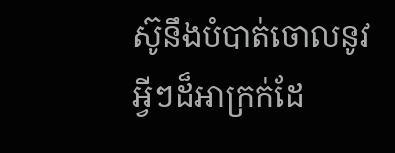ស៊ូនឹងបំបាត់ចោលនូវអ្វីៗដ៏អាក្រក់ដែ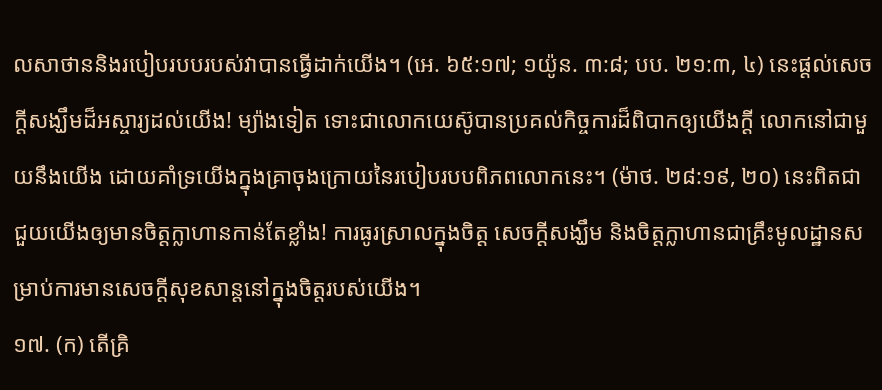លសាថាននិងរបៀបរបបរបស់វាបានធ្វើដាក់យើង។ (អេ. ៦៥:១៧; ១យ៉ូន. ៣:៨; បប. ២១:៣, ៤) នេះផ្ដល់សេចក្ដីសង្ឃឹមដ៏អស្ចារ្យដល់យើង! ម្យ៉ាងទៀត ទោះជាលោកយេស៊ូបានប្រគល់កិច្ចការដ៏ពិបាកឲ្យយើងក្ដី លោកនៅជាមួយនឹងយើង ដោយគាំទ្រយើងក្នុងគ្រាចុងក្រោយនៃរបៀបរបបពិភពលោកនេះ។ (ម៉ាថ. ២៨:១៩, ២០) នេះពិតជាជួយយើងឲ្យមានចិត្តក្លាហានកាន់តែខ្លាំង! ការធូរស្រាលក្នុងចិត្ត សេចក្ដីសង្ឃឹម និងចិត្តក្លាហានជាគ្រឹះមូលដ្ឋានសម្រាប់ការមានសេចក្ដីសុខសាន្តនៅក្នុងចិត្តរបស់យើង។
១៧. (ក) តើគ្រិ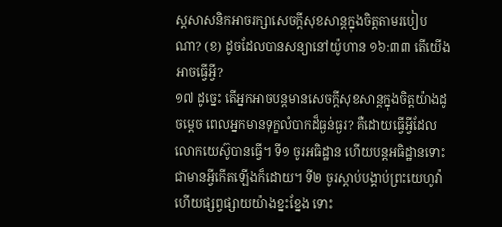ស្តសាសនិកអាចរក្សាសេចក្ដីសុខសាន្តក្នុងចិត្តតាមរបៀបណា? (ខ) ដូចដែលបានសន្យានៅយ៉ូហាន ១៦:៣៣ តើយើងអាចធ្វើអ្វី?
១៧ ដូច្នេះ តើអ្នកអាចបន្តមានសេចក្ដីសុខសាន្តក្នុងចិត្តយ៉ាងដូចម្ដេច ពេលអ្នកមានទុក្ខលំបាកដ៏ធ្ងន់ធ្ងរ? គឺដោយធ្វើអ្វីដែលលោកយេស៊ូបានធ្វើ។ ទី១ ចូរអធិដ្ឋាន ហើយបន្តអធិដ្ឋានទោះជាមានអ្វីកើតឡើងក៏ដោយ។ ទី២ ចូរស្ដាប់បង្គាប់ព្រះយេហូវ៉ា ហើយផ្សព្វផ្សាយយ៉ាងខ្នះខ្នែង ទោះ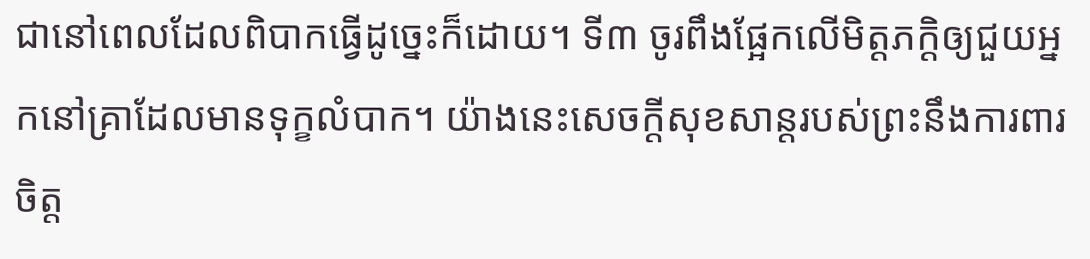ជានៅពេលដែលពិបាកធ្វើដូច្នេះក៏ដោយ។ ទី៣ ចូរពឹងផ្អែកលើមិត្តភក្ដិឲ្យជួយអ្នកនៅគ្រាដែលមានទុក្ខលំបាក។ យ៉ាងនេះសេចក្ដីសុខសាន្តរបស់ព្រះនឹងការពារចិត្ត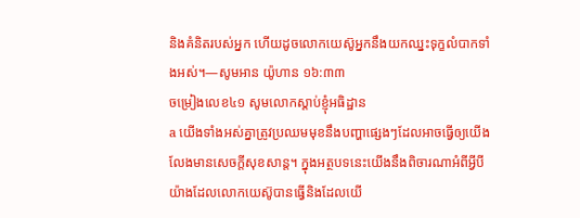និងគំនិតរបស់អ្នក ហើយដូចលោកយេស៊ូអ្នកនឹងយកឈ្នះទុក្ខលំបាកទាំងអស់។—សូមអាន យ៉ូហាន ១៦:៣៣
ចម្រៀងលេខ៤១ សូមលោកស្ដាប់ខ្ញុំអធិដ្ឋាន
a យើងទាំងអស់គ្នាត្រូវប្រឈមមុខនឹងបញ្ហាផ្សេងៗដែលអាចធ្វើឲ្យយើងលែងមានសេចក្ដីសុខសាន្ត។ ក្នុងអត្ថបទនេះយើងនឹងពិចារណាអំពីអ្វីបីយ៉ាងដែលលោកយេស៊ូបានធ្វើនិងដែលយើ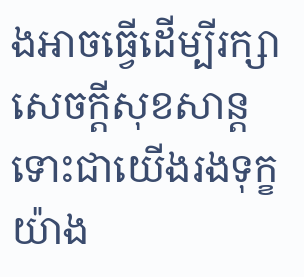ងអាចធ្វើដើម្បីរក្សាសេចក្ដីសុខសាន្ត ទោះជាយើងរងទុក្ខយ៉ាង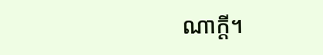ណាក្ដី។